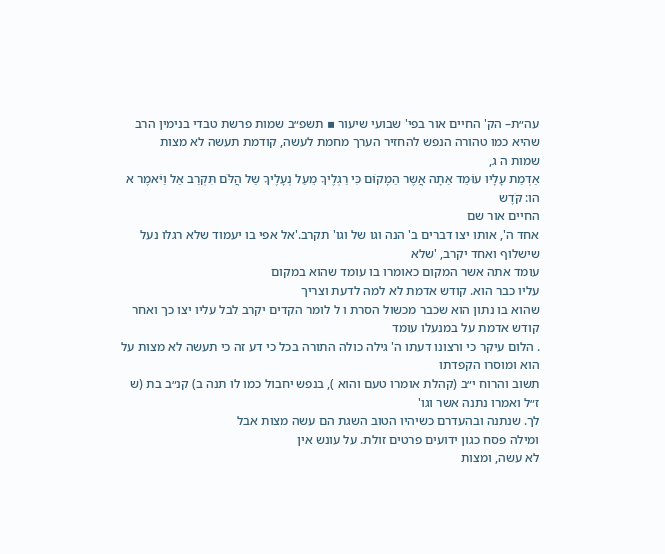עה״ת– הק' החיים אור בפי' שבועי שיעור ▪ תשפ״ב שמות פרשת טבדי בנימין הרב
שהיא כמו טהורה הנפש להחזיר הערך מחמת לעשה, קודמת תעשה לא מצות
שמות ה ג,
אַדְמַת עָלָיו עוֹּמֵד אַתָה אֲשֶר הַמָקוֹּם כִּי רַגְלֶיךָ מֵעַל נְעָלֶיךָ שַל הֲלֹּם תִּקְרַב אַל וַיֹּאמֶר א הו: קֹּדֶש
החיים אור שם
אחד ה', אותו יצו דברים ב' הנה וגו של וגו' תקרב.'אל אפי בו יעמוד שלא רגלו נעל שישלוף ואחד יקרב, 'שלא
עומד אתה אשר המקום כאומרו בו עומד שהוא במקום
עליו כבר הוא. קודש אדמת לא למה לדעת וצריך
שהוא בו נתון הוא שכבר מכשול הסרת ו ל לומר הקדים יקרב לבל עליו יצו כך ואחר קודש אדמת על במנעלו עומד
. הלום עיקר כי ורצונו דעתו ה' גילה כולה התורה בכל כי דע זה כי תעשה לא מצות על הוא ומוסרו הקפדתו
תשוב והרוח י״ב (קהלת אומרו טעם והוא ), בנפש יחבול כמו לו תנה ב) קנ״ב בת (ש ז״ל ואמרו נתנה אשר וגו'
לך. שנתנה ובהעדרם כשיהיו הטוב השגת הם עשה מצות אבל
ומילה פסח כגון ידועים פרטים זולת. על עונש אין
לא עשה, ומצות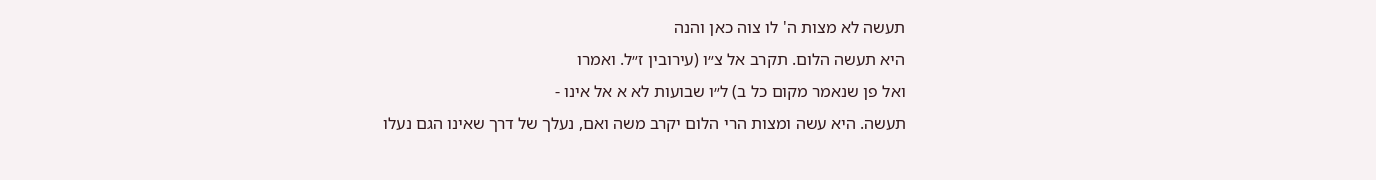תעשה לא מצות ה' לו צוה כאן והנה
היא תעשה הלום. תקרב אל צ״ו (עירובין ז״ל. ואמרו
ואל פן שנאמר מקום כל ב) ל״ו שבועות לא א אל אינו -
תעשה. היא עשה ומצות הרי הלום יקרב משה ואם, נעלך של דרך שאינו הגם נעלו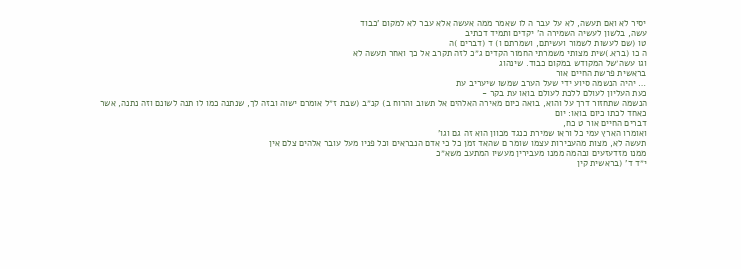יסיר לא ואם תעשה, לא על עבר ה לו שאמר ממה אעשה אלא עבר לא למקום 'כבוד
עשה, בלשון לעשיה השמירה ה' יקדים ותמיד דכתיב
טו (שם לעשות לשמור ועשיתם, ושמרתם ו) ד (דברים )ה
ה כו (ברא.)שית מצותי משמרתי החמור הקדים ג״כ לזה תקרב אל כך ואחר תעשה לא
וגו עשה׳של המקודש במקום כבוד. שינהוג
בראשית פרשת החיים אור
… יהיה הנשמה סיוע ידי שעל הערב שמשו שיעריב עת
כעת העליון לעולם ללכת לעולם בואו עת בקר -
הנשמה שתחזור דרך על והוא, בואה כיום מאירה האלהים אל תשוב והרוח ב) קנ״ב (שבת ז״ל אומרם ישוה ובזה לך, שנתנה כמו לו תנה לשונם וזה נתנה, אשר
כאחד לכתו כיום בואו: יום
דברים החיים אור ט כח,
ואומרו הארץ עמי כל וראו שמירת כנגד מכוון הוא זה גם וגו'
תעשה לא, מצות מהעבירות עצמו שומר ם שהאד זמן כל כי אדם הנבראים וכל פניו מעל עובר אלהים צלם אין
ממנו מזדעזעים ובהמה ממנו מעבירין מעשיו המתעב משא״כ
י״ד ד' (בראשית קין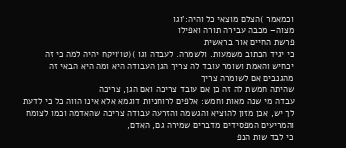וכמאמר )הצלם מוצאי כל והיה:'וגו
מצוה– מכבה עבירה תורה ואפילו
פרשת החיים אור בראשית
כי יגיד הכתוב משמעות. ולשמרה. לעבדה וגו )(טו׳ויקח יהיה למה כי זה יכחיש והאמת ושומר עובד לה צריך הגן העבודה היא ומה היא הבאי זה מהגנבים אם לשומרה צריך
שהיתה חמשת לה זה כן אם עובד צריכה ואם הגן, צריכה
עבדה מי שנה מאות וחמש: אלפים לרוחניות דוגמא אלא אינו הווה כל כי לדעת לך יש, אכן מזון להוציא והגשמה והזרעה עבודה צריכה שהאדמה וכמו לצומח והמריעים המפסידים מדברים שמירה גם, האדם,
כי לבד שות הנפ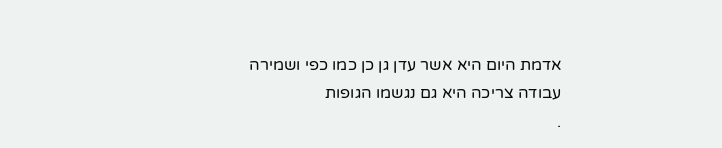אדמת היום היא אשר עדן גן כן כמו כפי ושמירה עבודה צריכה היא גם נגשמו הגופות
.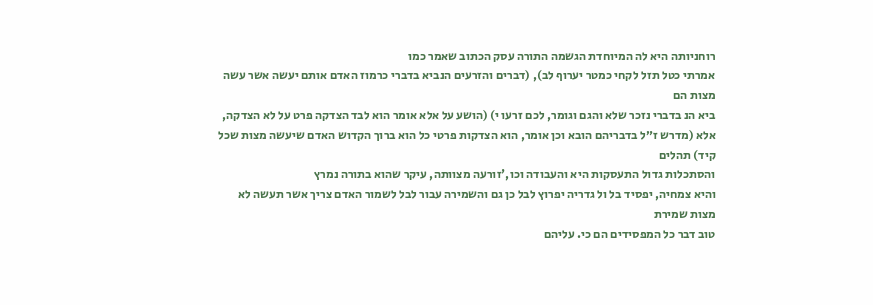רוחניותה היא לה המיוחדת הגשמה התורה עסק הכתוב שאמר כמו
אמרתי כטל תזל לקחי כמטר יערוף לב), (דברים והזרעים הנביא בדברי כרמוז האדם אותם יעשה אשר עשה מצות הם
ביא הנ בדברי נזכר שלא והגם וגומר, לכם זרעו י) (הושע על אלא אומר הוא לבד הצדקה פרט על לא הצדקה, אלא (מדרש ז״ל בדבריהם הובא וכן אומר, הוא הצדקות פרטי כל הוא ברוך הקדוש האדם שיעשה מצות שכל קיד) תהלים
והסתכלות גדול התעסקות היא והעבודה וכו,'זורעה מצוותה, עיקר שהוא בתורה נמרץ
והיא צמחיה, יפסיד בל ול גדריה יפרוץ לבל כן גם והשמירה עבור לבל לשמור האדם צריך אשר תעשה לא מצות שמירת
טוב דבר כל המפסידים הם כי. עליהם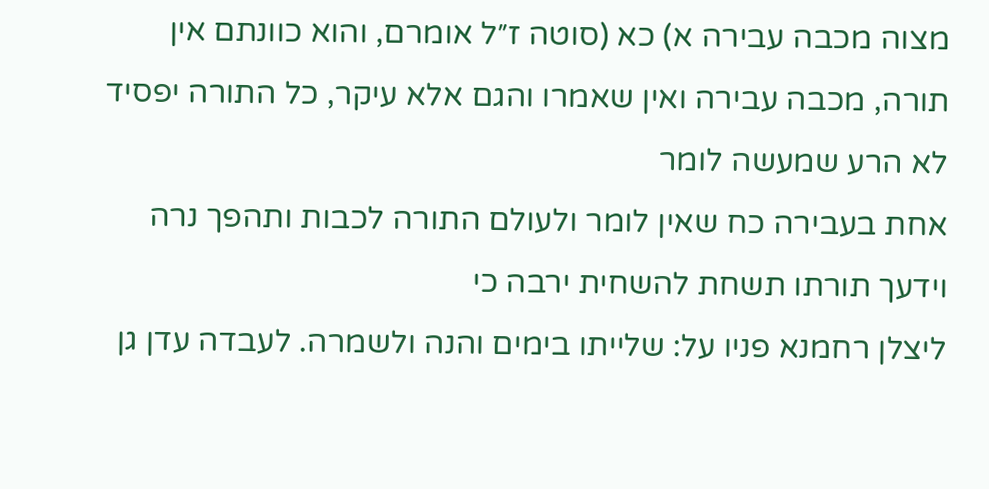מצוה מכבה עבירה א) כא (סוטה ז״ל אומרם, והוא כוונתם אין תורה, מכבה עבירה ואין שאמרו והגם אלא עיקר, כל התורה יפסיד לא הרע שמעשה לומר
אחת בעבירה כח שאין לומר ולעולם התורה לכבות ותהפך נרה וידעך תורתו תשחת להשחית ירבה כי
ליצלן רחמנא פניו על: שלייתו בימים והנה ולשמרה. לעבדה עדן גן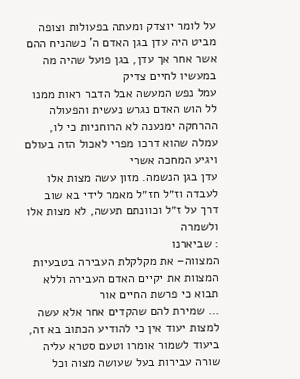על לומר יוצדק ומעתה בפעולות וצופה מביט היה עדן בגן האדם ה' כשהניח ההם אשר אחר אך עדן, בגן פועל שהיה מה במעשיו לחיים צדיק
עמל נפש המעשה אבל הדבר ראות ממנו לל הוש האדם נגרש נעשית והפעולה ההרחקה ימנענה לא הרוחניות כי לו, עמלה שהוא דרכו מפרי לאכול הזה בעולם ויגיע המחכה אשרי
עדן בגן הנשמה. מזון עשה מצות אלו לעבדה וז״ל חז״ל מאמר לידי בא שוב דרך על ז״ל וכוונתם תעשה, לא מצות אלו ולשמרה
: שביארנו
המצווה– את מקלקלת העבירה בטבעיות המצוות את יקיים האדם העבירה וללא
תבוא כי פרשת החיים אור
… שמירת להם שהקדים אחר אלא עשה למצות יעוד אין כי להודיע הכתוב בא זה, ביעוד לשמור אומרו וטעם סטרא עליה שורה עבירות בעל שעושה מצוה וכל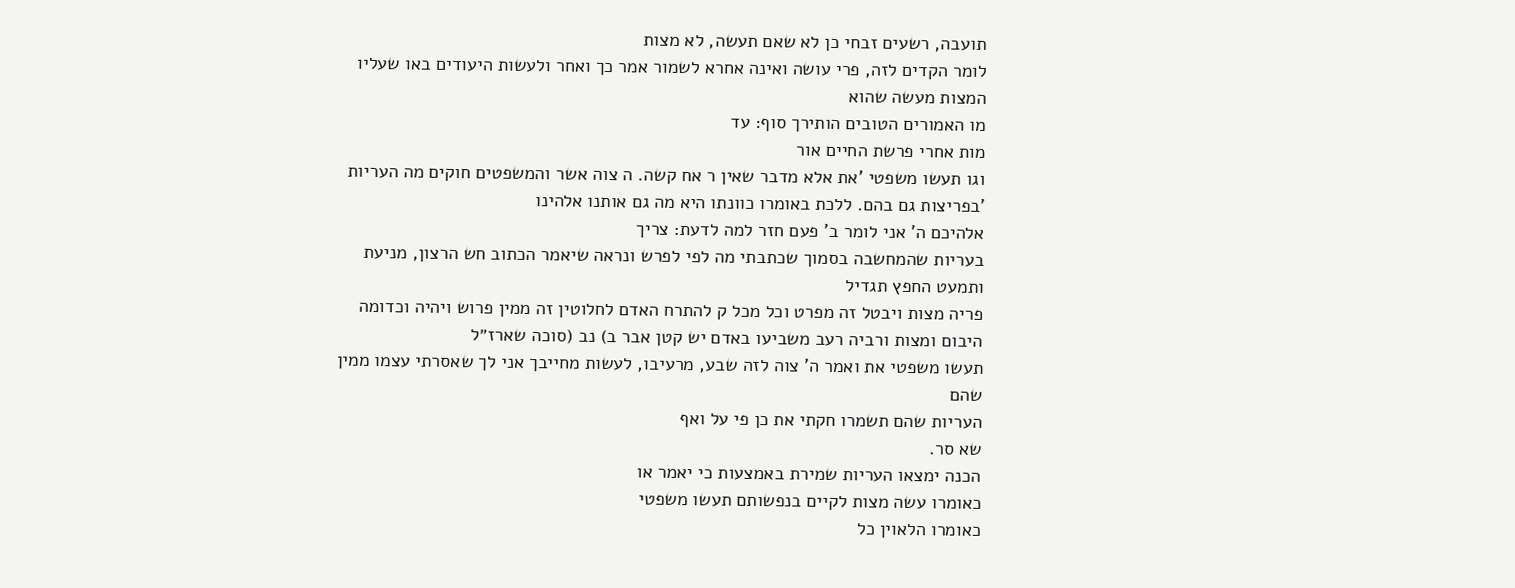תועבה, רשעים זבחי כן לא שאם תעשה, לא מצות
לומר הקדים לזה, פרי עושה ואינה אחרא לשמור אמר כך ואחר ולעשות היעודים באו שעליו המצות מעשה שהוא
מו האמורים הטובים הותירך סוף: עד
מות אחרי פרשת החיים אור
וגו תעשו משפטי 'את אלא מדבר שאין ר אח קשה. ה צוה אשר והמשפטים חוקים מה העריות 'בפריצות גם בהם. ללכת באומרו כוונתו היא מה גם אותנו אלהינו
אלהיכם ה' אני לומר ב' פעם חזר למה לדעת: צריך
בעריות שהמחשבה בסמוך שכתבתי מה לפי לפרש ונראה שיאמר הכתוב חש הרצון, מניעת ותמעט החפץ תגדיל
פריה מצות ויבטל זה מפרט וכל מכל ק להתרח האדם לחלוטין זה ממין פרוש ויהיה וכדומה היבום ומצות ורביה רעב משביעו באדם יש קטן אבר ב) נב (סוכה שארז״ל
תעשו משפטי את ואמר ה' צוה לזה שבע, מרעיבו, לעשות מחייבך אני לך שאסרתי עצמו ממין שהם
העריות שהם תשמרו חקתי את כן פי על ואף
שא סר.
הכנה ימצאו העריות שמירת באמצעות כי יאמר או
כאומרו עשה מצות לקיים בנפשותם תעשו משפטי
כאומרו הלאוין כל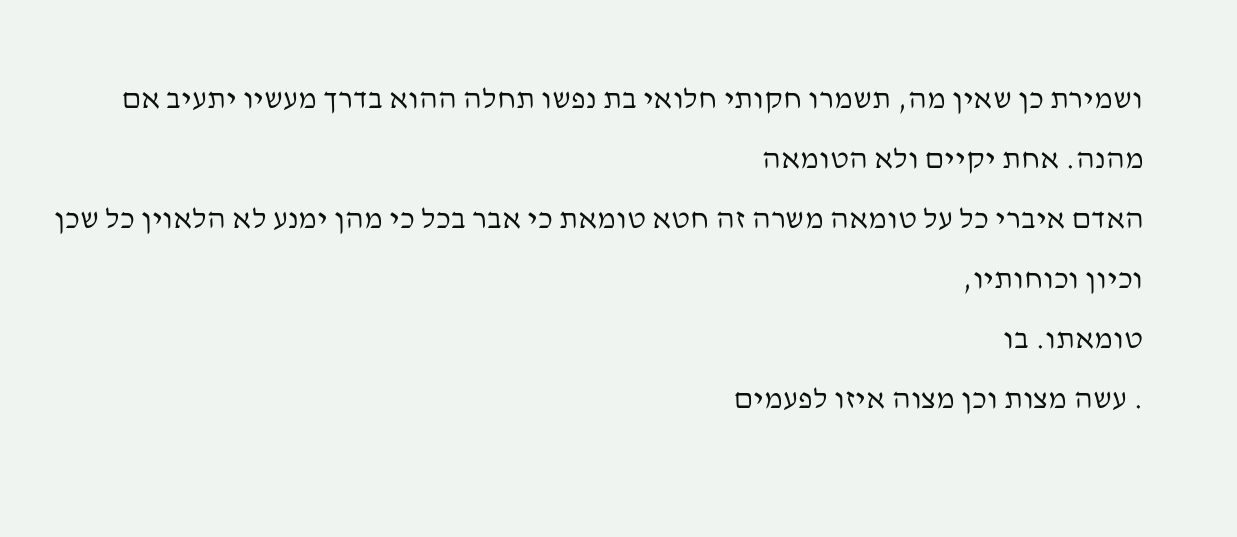ושמירת כן שאין מה, תשמרו חקותי חלואי בת נפשו תחלה ההוא בדרך מעשיו יתעיב אם
מהנה. אחת יקיים ולא הטומאה
האדם איברי כל על טומאה משרה זה חטא טומאת כי אבר בכל כי מהן ימנע לא הלאוין כל שכן וכיון וכוחותיו,
טומאתו. בו
. עשה מצות וכן מצוה איזו לפעמים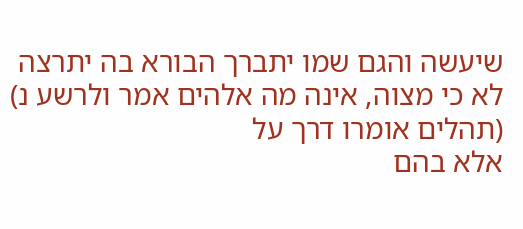שיעשה והגם שמו יתברך הבורא בה יתרצה לא כי מצוה, אינה מה אלהים אמר ולרשע נ) (תהלים אומרו דרך על
אלא בהם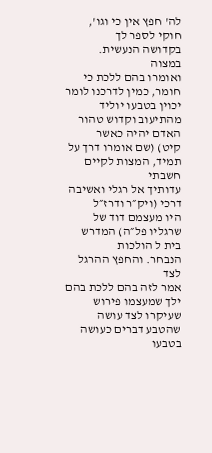לה' חפץ אין כי וגו', חוקי לספר לך
בקדושה הנעשית. במצוה
ואומרו בהם ללכת כי חומר, כמין לדרכנו לומר יכוין בטבעו יוליד מהתיעוב וקדוש טהור האדם יהיה כאשר
קיט) (שם אומרו דרך על תמיד, המצות לקיים חשבתי
עדותיך אל רגלי ואשיבה דרכי (ויק״ר ודרז״ל
היו מעצמם דוד של שרגליו פל״ה) המדרש בית ל הולכות
הנבחר. והחפץ ההרגל לצד
אמר לזה בהם ללכת בהם ילך שמעצמו פירוש שעיקרו לצד עושה שהטבע דברים כעושה בטבעו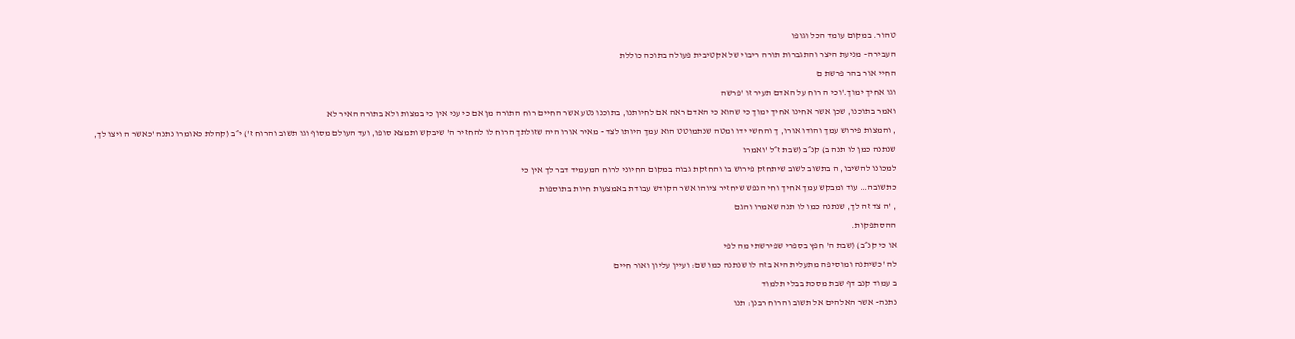טהור. במקום עומד הכל וגופו
העבירה– מניעת היצר והתגברות תורה ריבוי של אקטיבית פעולה בתוכה כוללת
החיי אור בהר פרשת ם
וגו אחיך ימוך.'וכי ה רוח על האדם תעיר זו 'פרשה
ואמר בתוכנו, שכן אשר אחינו אחיך ימוך כי שהוא כי האדם ראה אם לחיותנו, בתוכנו נטע אשר החיים רוח התורה מן אם כי עני אין כי במצות ולא בתורה האיר לא
, והמצות פירוש עמך והודו אורו, ך והחשי ידו ומטה שנתמוטט הוא עמך היותו לצד - מאיר אורו היה שזולתך הרוח לו להחזיר ה' שיבקש ותמצא סופו, ועד העולם מסוף וגו תשוב והרוח ז') י״ב (קהלת כאומרו נתנה 'כאשר ה ויצו לך, שנתנה כמן לו תנה ב) קנ״ב (שבת ז״ל 'ואמרו
למכונו להשיבו, ה בתשוב לשוב שיתחזק פירוש בו והחזקת גבוה במקום החיוני לרוח המעמיד דבר לך אין כי
כתשובה… עוד ומבקש עמך אחיך וחי הנפש שיחזיר ציוהו אשר הקודש עבודת באמצעות חיות בתוספות
, 'ה צד זה לך, שנתנה כמו לו תנה שאמרו והגם
ההסתפקות.
או כי קנ״ב) (שבת ה' חפץ בספרי שפירשתי מה לפי
לה 'כשיתנה ומוסיפה מתעלית היא בזה לו שנתנה כמו שם: ועיין עליון ואור חיים
ב עמוד קנב דף שבת מסכת בבלי תלמוד
נתנה- אשר האלהים אל תשוב והרוח רבנן: תנו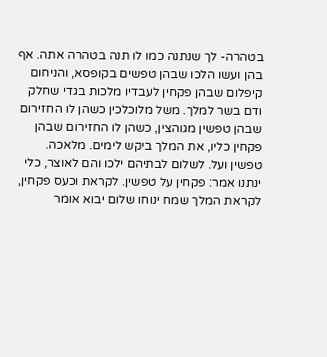בטהרה- לך שנתנה כמו לו תנה בטהרה אתה. אף
בהן ועשו הלכו שבהן טפשים בקופסא, והניחום קיפלום שבהן פקחין לעבדיו מלכות בגדי שחלק ודם בשר למלך. משל מלוכלכין כשהן לו החזירום שבהן טפשין מגוהצין, כשהן לו החזירום שבהן פקחין כליו, את המלך ביקש לימים. מלאכה.
טפשין ועל. לשלום לבתיהם ילכו והם לאוצר, כלי ינתנו אמר: פקחין על טפשין. לקראת וכעס פקחין, לקראת המלך שמח ינוחו שלום יבוא אומר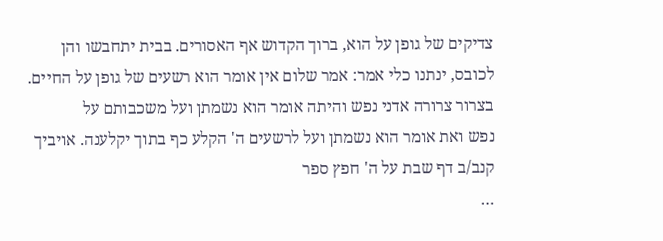צדיקים של גופן על הוא, ברוך הקדוש אף האסורים. בבית יתחבשו והן לכובס, ינתנו כלי אמר: אמר שלום אין אומר הוא רשעים של גופן על החיים. בצרור צרורה אדני נפש והיתה אומר הוא נשמתן ועל משכבותם על
נפש ואת אומר הוא נשמתן ועל לרשעים ה' הקלע כף בתוך יקלענה. אויביך
קנב/ב דף שבת על ה' חפץ ספר
…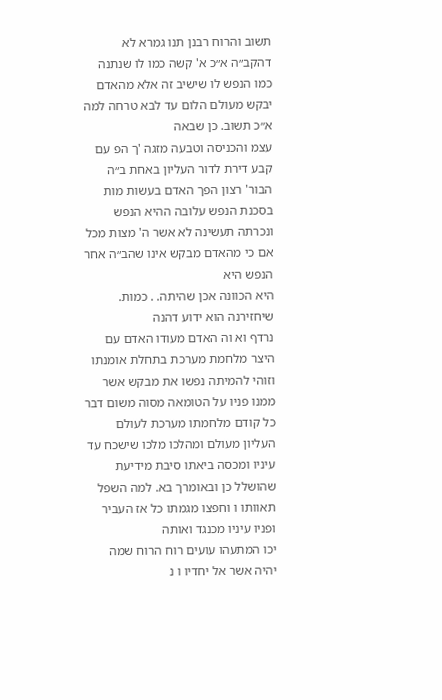תשוב והרוח רבנן תנו גמרא לא דהקב״ה א״כ א' קשה כמו לו שנתנה כמו הנפש לו שישיב זה אלא מהאדם יבקש מעולם הלום עד לבא טרחה למה א״כ תשוב. כן שבאה
עצמ והכניסה וטבעה מזגה 'ך הפ עם קבע דירת לדור העליון באחת ב״ה הבור' רצון הפך האדם בעשות מות בסכנת הנפש עלובה ההיא הנפש ונכרתה תעשינה לא אשר ה' מצות מכל אם כי מהאדם מבקש אינו שהב״ה אחר הנפש היא
היא הכוונה אכן שהיתה. . כמות. שיחזירנה הוא ידוע דהנה
נרדף וא וה האדם מעודו האדם עם היצר מלחמת מערכת בתחלת אומנתו וזוהי להמיתה נפשו את מבקש אשר ממנו פניו על הטומאה מסוה משום דבר כל קודם מלחמתו מערכת לעולם העליון מעולם ומהלכו מלכו שישכח עד עיניו ומכסה ביאתו סיבת מידיעת שהושלל כן ובאומרך בא. למה השפל
תאוותו ו וחפצו מגמתו כל אז העביר ופניו עיניו מכנגד ואותה
יכו המתעהו עועים רוח הרוח שמה יהיה אשר אל יחדיו ו נ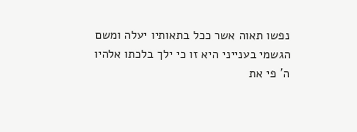נפשו תאוה אשר ככל בתאותיו יעלה ומשם הגשמי בענייני היא זו כי ילך בלכתו אלהיו ה' פי את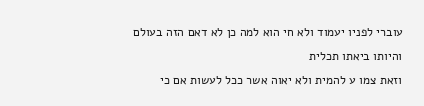עוברי לפניו יעמוד ולא חי הוא למה כן לא דאם הזה בעולם והיותו ביאתו תכלית
וזאת צמו ע להמית ולא יאוה אשר ככל לעשות אם כי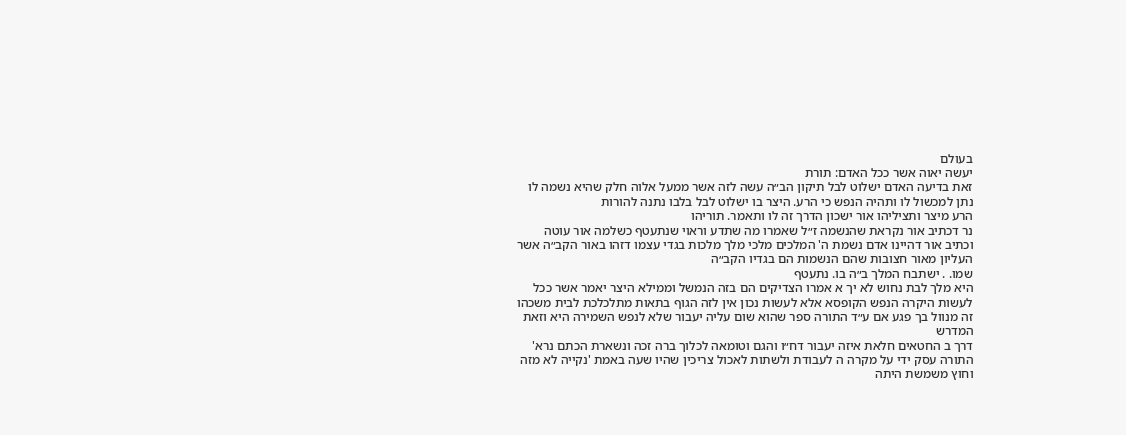בעולם
יעשה יאוה אשר ככל האדם: תורת
זאת בדיעה האדם ישלוט לבל תיקון הב״ה עשה לזה אשר ממעל אלוה חלק שהיא נשמה לו נתן למכשול לו ותהיה הנפש כי הרע. היצר בו ישלוט לבל בלבו נתנה להורות
הרע מיצר ותציליהו אור ישכון הדרך זה לו ותאמר. תוריהו
נר דכתיב אור נקראת שהנשמה ז״ל שאמרו מה שתדע וראוי שנתעטף כשלמה אור עוטה וכתיב אור דהיינו אדם נשמת ה' המלכים מלכי מלך מלכות בגדי עצמו דזהו באור הקב״ה אשר העליון מאור חצובות שהם הנשמות הם בגדיו הקב״ה
שמו. . ישתבח המלך ב״ה בו. נתעטף
היא מלך לבת נחוש לא יך א אמרו הצדיקים הם בזה הנמשל וממילא היצר יאמר אשר ככל לעשות היקרה הנפש הקופסא אלא לעשות נכון אין לזה הגוף בתאות מתלכלכת לבית משכהו זה מנוול בך פגע אם ע״ד התורה ספר שהוא שום עליה יעבור שלא לנפש השמירה היא וזאת המדרש
דרך ב החטאים חלאת איזה יעבור דח״ו והגם וטומאה לכלוך ברה זכה ונשארת הכתם נרא' התורה עסק ידי על מקרה ה לעבודת ולשתות לאכול צריכין שהיו שעה באמת 'נקייה לא מזה וחוץ משמשת היתה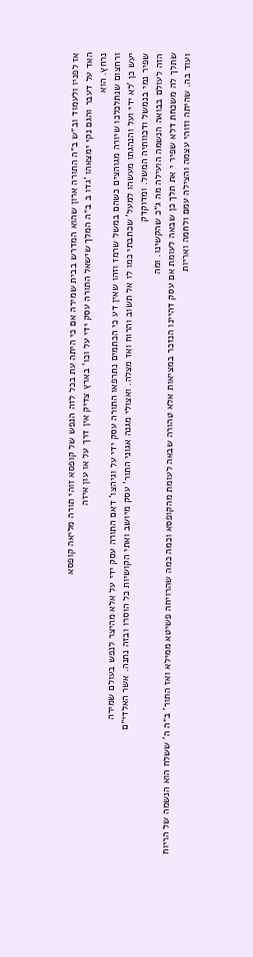אז לפניו ולעמוד וב״ש ב״ה התורה ארון שהוא המדרש בבית שמירה אם כי היתה עת בכל לזה הנפש של קופסא זוהי תורה מליאה קופסא
האד על דעבר והגם נקי ימצאהו 'גדו ב ב״ה המלך שישאל התורה עסק ידי על וכו' בארץ צדיק אין דרך על או עון איזה
נרחץ. הוא
ורחצום שנתלכלכו שיורה מגוהצים כשהם במשל שרמז וזהו שאין דע כי הכתמים נתרפאו התורה עסק ידי על וגיהצו' דאם התורה עסק ידי על אלא מהיצר לנפש בעולם שמירה
יעש כן 'לא ידי ועל והנהגתו מעשהו למעל' שכתבתי כמו לו אל תשוב והרוח ואז מצלה. ואצולי מגנה אגוני התור' עסק מיושב ואתי הקושיות כל הוסרו ובזה נתנה. אשר האלדי״ם
שפיר נמי בנמשל ודכוותיה המשל. ומדוקדק
הזה לעולם בבואה הנשמה הועילה מה ג״כ שהקשינו. ומה
שתלך לה משכחת דלא שפיר י את תלך כן שבאה לעומת אם עסק דהיינו הנזכר במציאות אלא טהורה שבאה לעומת מהקופסא וכמה כמה שהרויחה פשיטא ממילא ואז התור' ב״ה ה' ששלח הוא הנשמה של הריוח ועוד בה. שהיתה וזוהי עצמה והצילה עמם ולחמה ואריות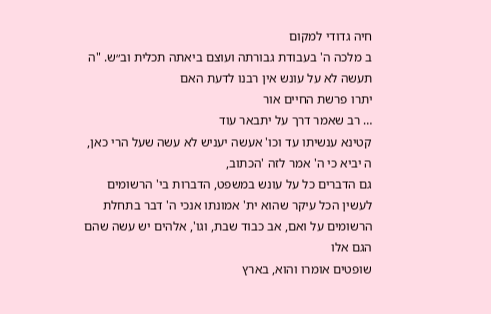חיה גדודי למקום
ב מלכה ה' בעבודת גבורתה ועוצם ביאתה תכלית וב״ש. "ה
תעשה לא על עונש אין רבנו לדעת האם
יתרו פרשת החיים אור
… רב שאמר דרך על יתבאר עוד
קטינא ענשיתו עד וכו' אעשה יעניש לא עשה שעל הרי כאן, ה יביא כי ה' אמר לזה 'הכתוב,
גם הדברים כל על עונש במשפט, הדברות בי' הרשומים לעשין הכל עיקר שהוא ית' אמונתו אנכי ה' דבר בתחלת הרשומים על ואם, אב כבוד שבת, וגו', אלהים יש עשה שהם הגם אלו
שופטים אומרו והוא, בארץ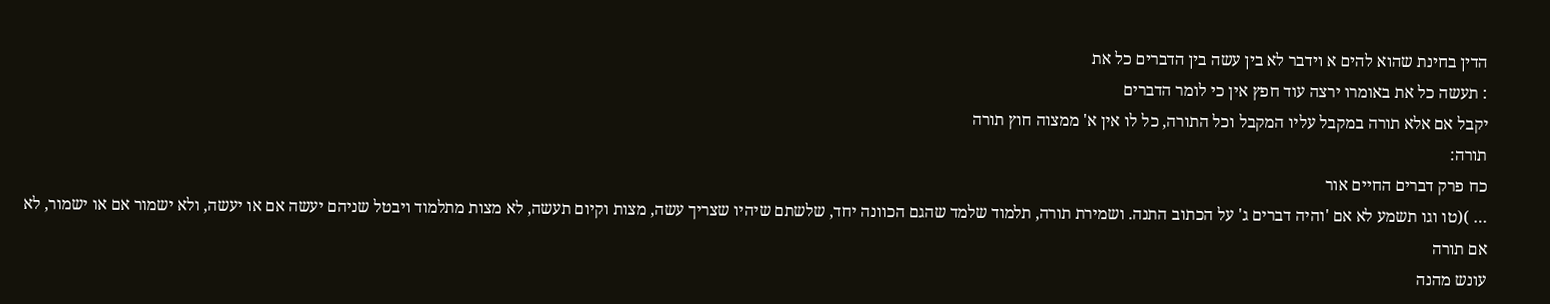הדין בחינת שהוא להים א וידבר לא בין עשה בין הדברים כל את
: תעשה כל את באומרו ירצה עוד חפץ אין כי לומר הדברים
יקבל אם אלא תורה במקבל עליו המקבל וכל התורה, כל לו אין א' ממצוה חוץ תורה
תורה:
כח פרק דברים החיים אור
… )(טו וגו תשמע לא אם 'והיה דברים ג' על הכתוב התנה. ושמירת תורה, תלמוד שלמד שהגם הכוונה יחד, שלשתם שיהיו שצריך עשה, מצות וקיום תעשה, לא מצות מתלמוד ויבטל שניהם יעשה אם או יעשה, ולא ישמור אם או ישמור, לא אם תורה
עונש מהנה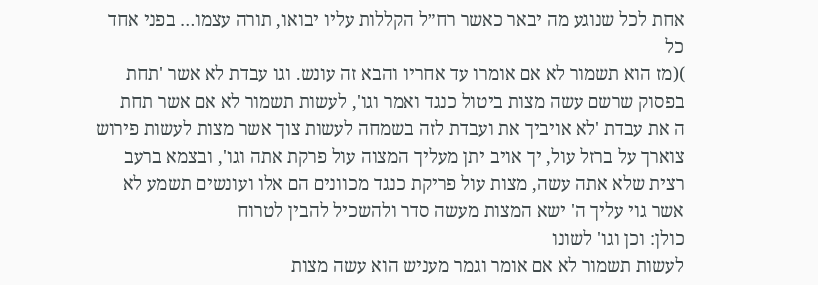אחת לכל שנוגע מה יבאר כאשר רח״ל הקללות עליו יבואו, תורה עצמו… בפני אחד כל
)(מז הוא תשמור לא אם אומרו עד אחריו והבא זה עונש. וגו עבדת לא אשר 'תחת בפסוק שרשם עשה מצות ביטול כנגד ואמר וגו', לעשות תשמור לא אם אשר תחת
ה את עבדת 'לא אויביך את ועבדת לזה בשמחה לעשות צוך אשר מצות לעשות פירוש
צוארך על ברזל עול, יך אויב יתן מעליך המצוה עול פרקת אתה וגו', ובצמא ברעב רצית שלא אתה עשה, מצות עול פריקת כנגד מכוונים הם אלו ועונשים תשמע לא אשר גוי עליך ה' ישא המצות מעשה סדר ולהשכיל להבין לטרוח
כולן: וכן וגו' לשונו
לעשות תשמור לא אם אומר וגמר מעניש הוא עשה מצות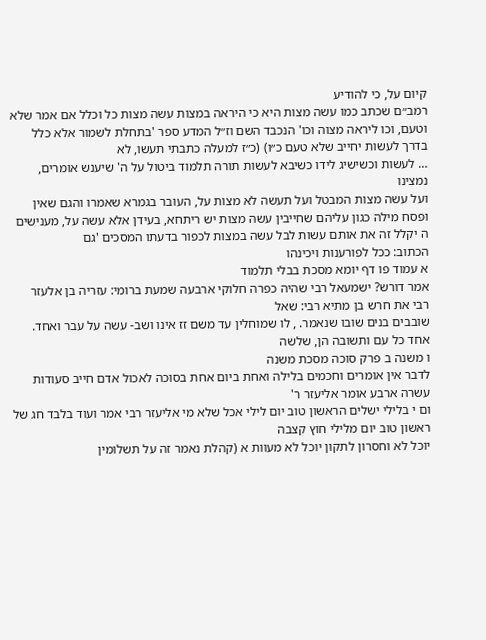קיום על, כי להודיע
רמב״ם שכתב כמו עשה מצות היא כי היראה במצות עשה מצות כל וכלל אם אמר שלא וטעם, וכו ליראה מצוה וכו' הנכבד השם וז״ל המדע ספר 'בתחלת לשמור אלא כלל בדרך לעשות יחייב שלא טעם כ״ו) (כ״ז למעלה כתבתי תעשו, לא
… לעשות וכשישיג לידו כשיבא לעשות תורה תלמוד ביטול על ה' שיענש אומרים, נמצינו
ועל עשה מצות המבטל ועל תעשה לא מצות על, העובר בגמרא שאמרו והגם שאין ופסח מילה כגון עליהם שחייבין עשה מצות יש ריתחא, בעידן אלא עשה על, מענישים ה יקלל זה את אותם עשות לבל עשה במצות לכפור בדעתו המסכים 'גם
הכתוב: ככל לפורענות ויכינהו
א עמוד פו דף יומא מסכת בבלי תלמוד
אמר דורש? ישמעאל רבי שהיה כפרה חלוקי ארבעה שמעת ברומי: עזריה בן אלעזר רבי את חרש בן מתיא רבי: שאל
שובבים בנים שובו שנאמר. , לו שמוחלין עד משם זז אינו ושב- עשה על עבר ואחד. אחד כל עם ותשובה הן, שלשה
ו משנה ב פרק סוכה מסכת משנה
לדבר אין אומרים וחכמים בלילה ואחת ביום אחת בסוכה לאכול אדם חייב סעודות עשרה ארבע אומר אליעזר ר'
ום י בלילי ישלים הראשון טוב יום לילי אכל שלא מי אליעזר רבי אמר ועוד בלבד חג של ראשון טוב יום מלילי חוץ קצבה
יוכל לא וחסרון לתקון יוכל לא מעוות א (קהלת נאמר זה על תשלומין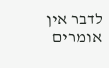לדבר אין אומרים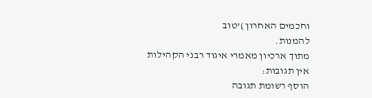וחכמים האחרון )'טוב
להמנות.
מתוך ארכיון מאמרי איגוד רבני הקהילות
אין תגובות:
הוסף רשומת תגובה